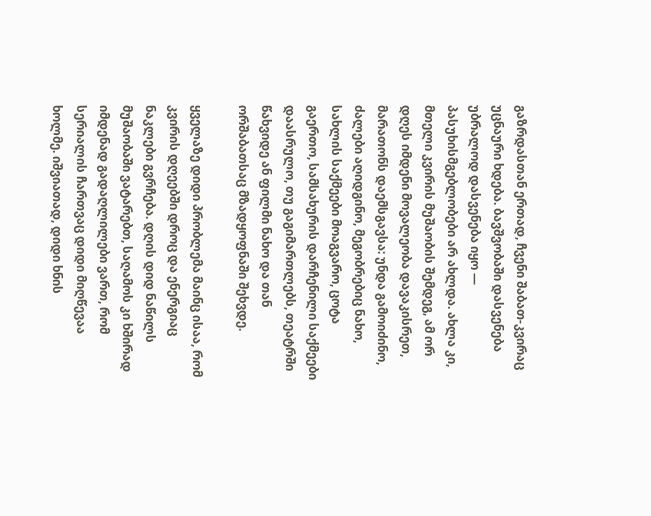გაზრდასთან ერთად, ჩვენი შაბათ-კვირაც უცნაური ხდება. ბავშვობაში დასვენება უბრალოდ დასვენება იყო — პასუხისმგებლობები არ ახლდა. ახლა კი, მთელი კვირის მუშაობის შემდეგ, ამ ორ დღეს იმდენი მოვალეობა დავაკისრეთ, მარათონს დაემსგავსა: უნდა გამოიძინო, ძალები აღიდგინო, მეგობრებიც ნახო, სახლის საქმეები მოაგვარო, ცოტა გაერთო, სამსახურის დარჩენილი საქმეები დაასრულო, თუ გაგიმართლებს, თეატრში წახვიდე ან ფილმი ნახო და თან ორშაბათსაც მზადყოფნაში შეხვდე.

ყველაზე დიდი პრობლემა მაინც ისაა, რომ კვირის დღეებში დროც და ენერგიაც ნაკლები გვრჩება. დღის დიდ ნაწილს მუშაობაში ვატარებთ, საღამოს კი ხშირად იმდენად გადაღლილები ვართ, რომ სერიალის ჩართვაც დიდი მიღწევაა ხოლმე. იშვიათად, დიდი ხნის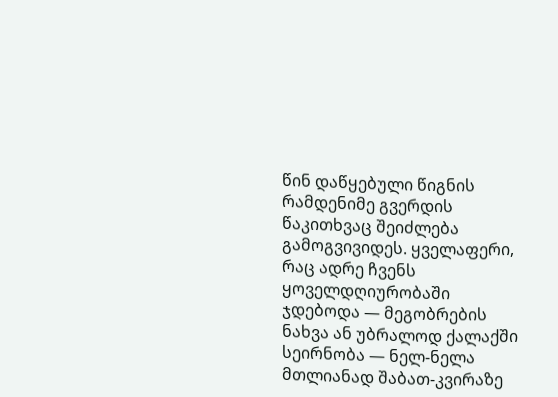წინ დაწყებული წიგნის რამდენიმე გვერდის წაკითხვაც შეიძლება გამოგვივიდეს. ყველაფერი, რაც ადრე ჩვენს ყოველდღიურობაში ჯდებოდა — მეგობრების ნახვა ან უბრალოდ ქალაქში სეირნობა — ნელ-ნელა მთლიანად შაბათ-კვირაზე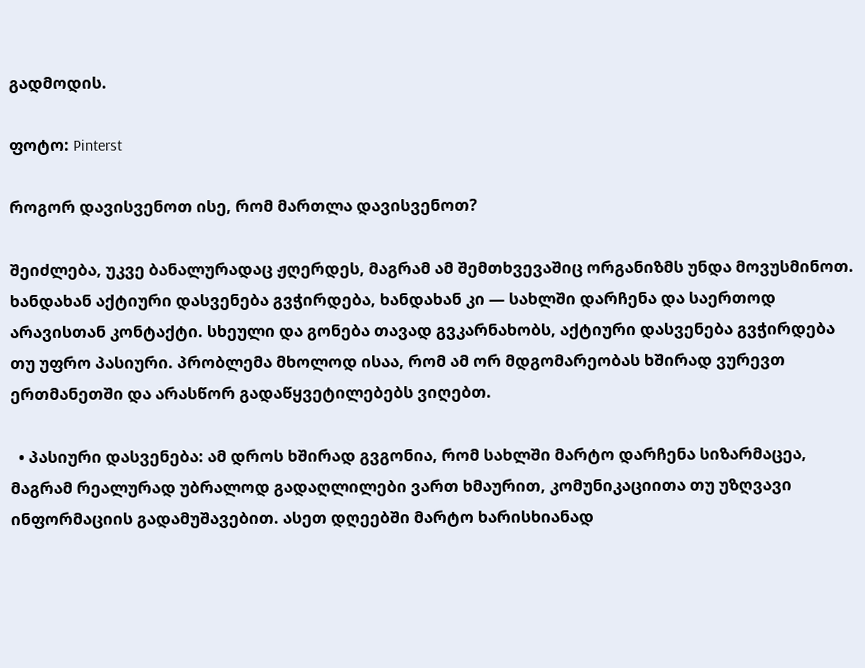გადმოდის.

ფოტო: Pinterst

როგორ დავისვენოთ ისე, რომ მართლა დავისვენოთ?

შეიძლება, უკვე ბანალურადაც ჟღერდეს, მაგრამ ამ შემთხვევაშიც ორგანიზმს უნდა მოვუსმინოთ. ხანდახან აქტიური დასვენება გვჭირდება, ხანდახან კი — სახლში დარჩენა და საერთოდ არავისთან კონტაქტი. სხეული და გონება თავად გვკარნახობს, აქტიური დასვენება გვჭირდება თუ უფრო პასიური. პრობლემა მხოლოდ ისაა, რომ ამ ორ მდგომარეობას ხშირად ვურევთ ერთმანეთში და არასწორ გადაწყვეტილებებს ვიღებთ.

  • პასიური დასვენება: ამ დროს ხშირად გვგონია, რომ სახლში მარტო დარჩენა სიზარმაცეა, მაგრამ რეალურად უბრალოდ გადაღლილები ვართ ხმაურით, კომუნიკაციითა თუ უზღვავი ინფორმაციის გადამუშავებით. ასეთ დღეებში მარტო ხარისხიანად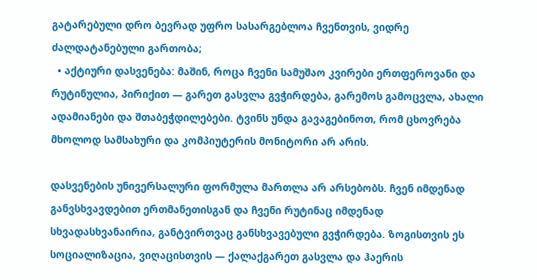გატარებული დრო ბევრად უფრო სასარგებლოა ჩვენთვის, ვიდრე ძალდატანებული გართობა;
  • აქტიური დასვენება: მაშინ, როცა ჩვენი სამუშაო კვირები ერთფეროვანი და რუტინულია, პირიქით — გარეთ გასვლა გვჭირდება, გარემოს გამოცვლა, ახალი ადამიანები და შთაბეჭდილებები. ტვინს უნდა გავაგებინოთ, რომ ცხოვრება მხოლოდ სამსახური და კომპიუტერის მონიტორი არ არის.

დასვენების უნივერსალური ფორმულა მართლა არ არსებობს. ჩვენ იმდენად განვსხვავდებით ერთმანეთისგან და ჩვენი რუტინაც იმდენად სხვადასხვანაირია, განტვირთვაც განსხვავებული გვჭირდება. ზოგისთვის ეს სოციალიზაცია, ვიღაცისთვის — ქალაქგარეთ გასვლა და ჰაერის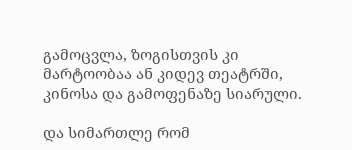გამოცვლა, ზოგისთვის კი მარტოობაა ან კიდევ თეატრში, კინოსა და გამოფენაზე სიარული.

და სიმართლე რომ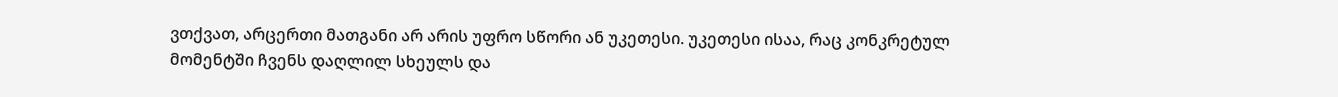ვთქვათ, არცერთი მათგანი არ არის უფრო სწორი ან უკეთესი. უკეთესი ისაა, რაც კონკრეტულ მომენტში ჩვენს დაღლილ სხეულს და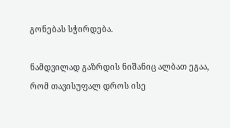გონებას სჭირდება.

ნამდვილად გაზრდის ნიშანიც ალბათ ეგაა, რომ თავისუფალ დროს ისე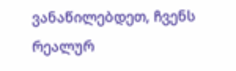ვანაწილებდეთ, ჩვენს რეალურ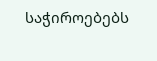საჭიროებებს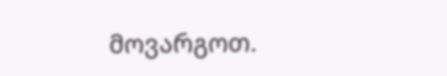მოვარგოთ.